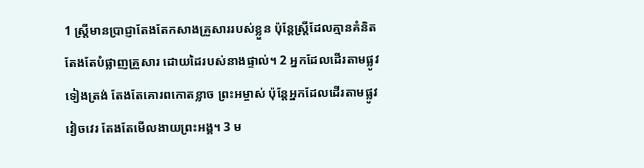1 ស្ត្រីមានប្រាជ្ញាតែងតែកសាងគ្រួសាររបស់ខ្លួន ប៉ុន្តែស្ត្រីដែលគ្មានគំនិតតែងតែបំផ្លាញគ្រួសារ ដោយដៃរបស់នាងផ្ទាល់។ 2 អ្នកដែលដើរតាមផ្លូវទៀងត្រង់ តែងតែគោរពកោតខ្លាច ព្រះអម្ចាស់ ប៉ុន្តែអ្នកដែលដើរតាមផ្លូវវៀចវេរ តែងតែមើលងាយព្រះអង្គ។ 3 ម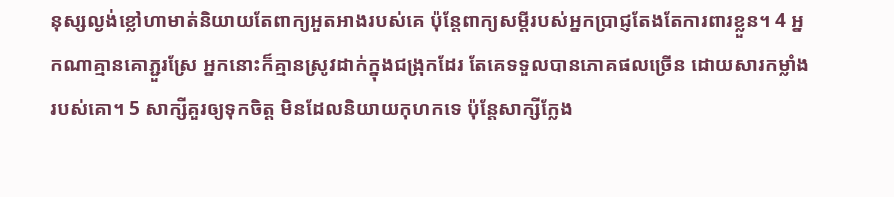នុស្សល្ងង់ខ្លៅហាមាត់និយាយតែពាក្យអួតអាងរបស់គេ ប៉ុន្តែពាក្យសម្ដីរបស់អ្នកប្រាជ្ញតែងតែការពារខ្លួន។ 4 អ្នកណាគ្មានគោភ្ជួរស្រែ អ្នកនោះក៏គ្មានស្រូវដាក់ក្នុងជង្រុកដែរ តែគេទទួលបានភោគផលច្រើន ដោយសារកម្លាំងរបស់គោ។ 5 សាក្សីគួរឲ្យទុកចិត្ត មិនដែលនិយាយកុហកទេ ប៉ុន្តែសាក្សីក្លែង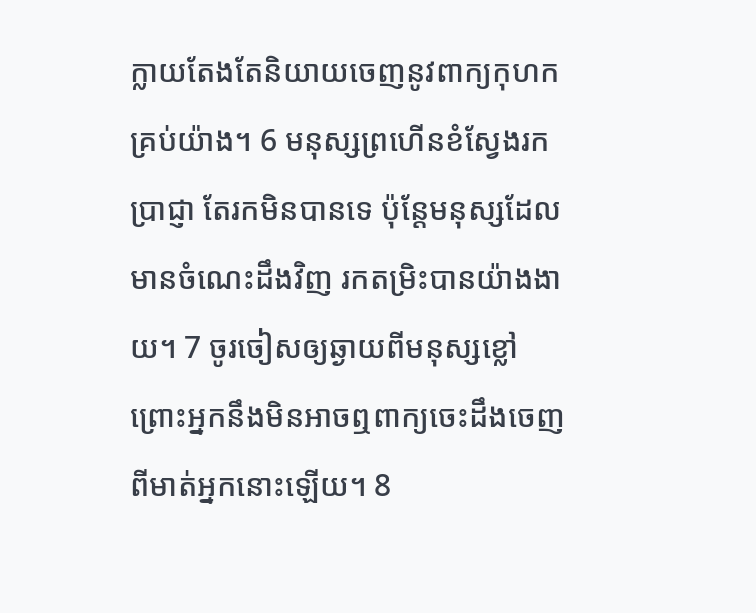ក្លាយតែងតែនិយាយចេញនូវពាក្យកុហកគ្រប់យ៉ាង។ 6 មនុស្សព្រហើនខំស្វែងរកប្រាជ្ញា តែរកមិនបានទេ ប៉ុន្តែមនុស្សដែលមានចំណេះដឹងវិញ រកតម្រិះបានយ៉ាងងាយ។ 7 ចូរចៀសឲ្យឆ្ងាយពីមនុស្សខ្លៅ ព្រោះអ្នកនឹងមិនអាចឮពាក្យចេះដឹងចេញពីមាត់អ្នកនោះឡើយ។ 8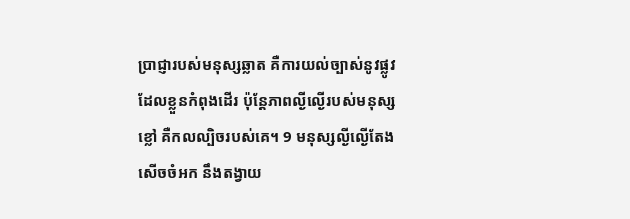ប្រាជ្ញារបស់មនុស្សឆ្លាត គឺការយល់ច្បាស់នូវផ្លូវដែលខ្លួនកំពុងដើរ ប៉ុន្តែភាពល្ងីល្ងើរបស់មនុស្សខ្លៅ គឺកលល្បិចរបស់គេ។ 9 មនុស្សល្ងីល្ងើតែងសើចចំអក នឹងតង្វាយ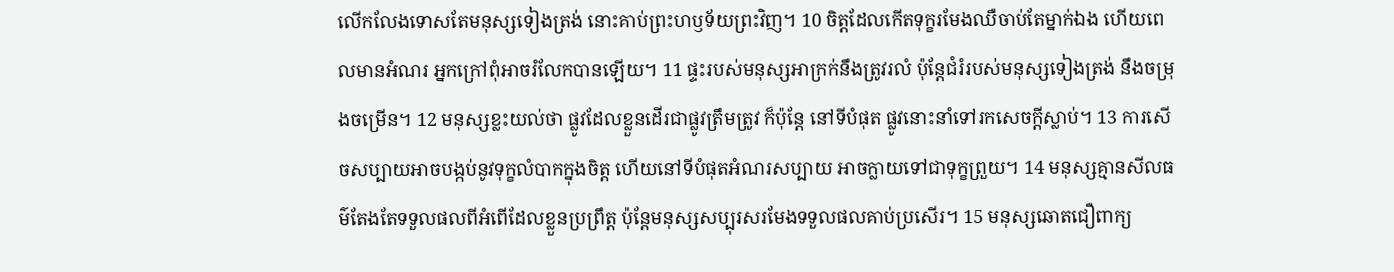លើកលែងទោសតែមនុស្សទៀងត្រង់ នោះគាប់ព្រះហឫទ័យព្រះវិញ។ 10 ចិត្តដែលកើតទុក្ខរមែងឈឺចាប់តែម្នាក់ឯង ហើយពេលមានអំណរ អ្នកក្រៅពុំអាចរំលែកបានឡើយ។ 11 ផ្ទះរបស់មនុស្សអាក្រក់នឹងត្រូវរលំ ប៉ុន្តែជំរំរបស់មនុស្សទៀងត្រង់ នឹងចម្រុងចម្រើន។ 12 មនុស្សខ្លះយល់ថា ផ្លូវដែលខ្លួនដើរជាផ្លូវត្រឹមត្រូវ ក៏ប៉ុន្តែ នៅទីបំផុត ផ្លូវនោះនាំទៅរកសេចក្ដីស្លាប់។ 13 ការសើចសប្បាយអាចបង្កប់នូវទុក្ខលំបាកក្នុងចិត្ត ហើយនៅទីបំផុតអំណរសប្បាយ អាចក្លាយទៅជាទុក្ខព្រួយ។ 14 មនុស្សគ្មានសីលធម៌តែងតែទទួលផលពីអំពើដែលខ្លួនប្រព្រឹត្ត ប៉ុន្តែមនុស្សសប្បុរសរមែងទទួលផលគាប់ប្រសើរ។ 15 មនុស្សឆោតជឿពាក្យ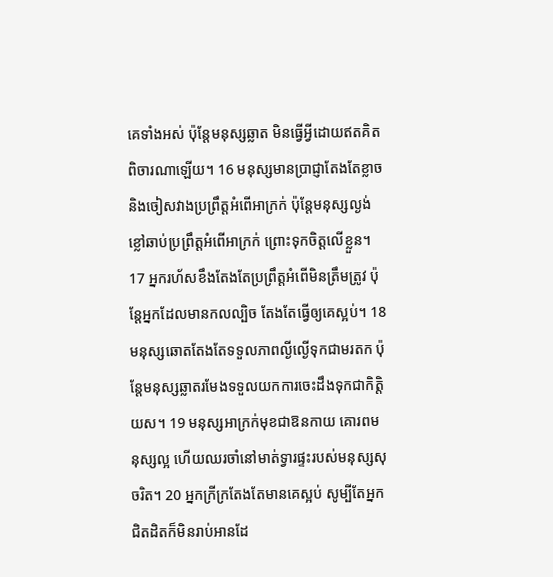គេទាំងអស់ ប៉ុន្តែមនុស្សឆ្លាត មិនធ្វើអ្វីដោយឥតគិតពិចារណាឡើយ។ 16 មនុស្សមានប្រាជ្ញាតែងតែខ្លាច និងចៀសវាងប្រព្រឹត្តអំពើអាក្រក់ ប៉ុន្តែមនុស្សល្ងង់ខ្លៅឆាប់ប្រព្រឹត្តអំពើអាក្រក់ ព្រោះទុកចិត្តលើខ្លួន។ 17 អ្នករហ័សខឹងតែងតែប្រព្រឹត្តអំពើមិនត្រឹមត្រូវ ប៉ុន្តែអ្នកដែលមានកលល្បិច តែងតែធ្វើឲ្យគេស្អប់។ 18 មនុស្សឆោតតែងតែទទួលភាពល្ងីល្ងើទុកជាមរតក ប៉ុន្តែមនុស្សឆ្លាតរមែងទទួលយកការចេះដឹងទុកជាកិត្តិយស។ 19 មនុស្សអាក្រក់មុខជាឱនកាយ គោរពមនុស្សល្អ ហើយឈរចាំនៅមាត់ទ្វារផ្ទះរបស់មនុស្សសុចរិត។ 20 អ្នកក្រីក្រតែងតែមានគេស្អប់ សូម្បីតែអ្នកជិតដិតក៏មិនរាប់អានដែ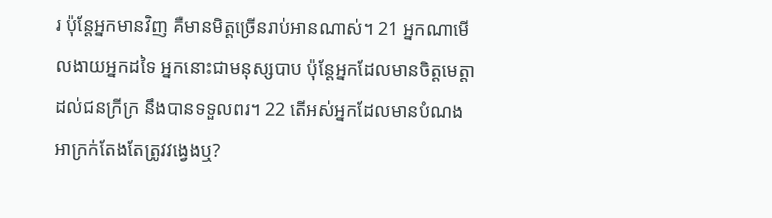រ ប៉ុន្តែអ្នកមានវិញ គឺមានមិត្តច្រើនរាប់អានណាស់។ 21 អ្នកណាមើលងាយអ្នកដទៃ អ្នកនោះជាមនុស្សបាប ប៉ុន្តែអ្នកដែលមានចិត្តមេត្តាដល់ជនក្រីក្រ នឹងបានទទួលពរ។ 22 តើអស់អ្នកដែលមានបំណងអាក្រក់តែងតែត្រូវវង្វេងឬ?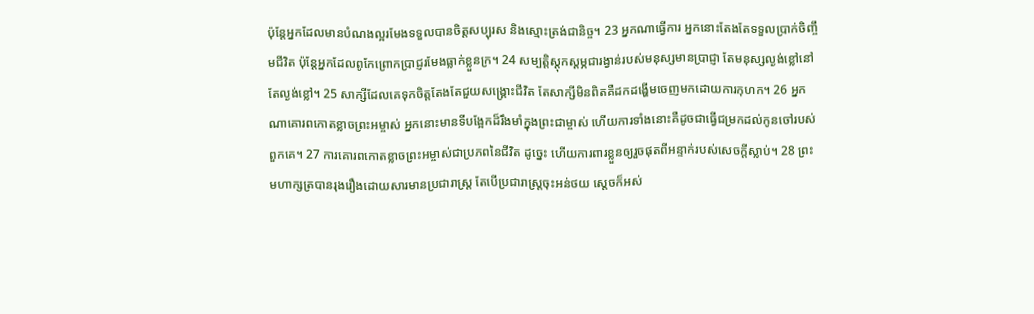ប៉ុន្តែអ្នកដែលមានបំណងល្អរមែងទទួលបានចិត្តសប្បុរស និងស្មោះត្រង់ជានិច្ច។ 23 អ្នកណាធ្វើការ អ្នកនោះតែងតែទទួលប្រាក់ចិញ្ចឹមជីវិត ប៉ុន្តែអ្នកដែលពូកែព្រោកប្រាជ្ញរមែងធ្លាក់ខ្លួនក្រ។ 24 សម្បត្តិស្ដុកស្ដម្ភជារង្វាន់របស់មនុស្សមានប្រាជ្ញា តែមនុស្សល្ងង់ខ្លៅនៅតែល្ងង់ខ្លៅ។ 25 សាក្សីដែលគេទុកចិត្តតែងតែជួយសង្គ្រោះជីវិត តែសាក្សីមិនពិតគឺដកដង្ហើមចេញមកដោយការកុហក។ 26 អ្នកណាគោរពកោតខ្លាចព្រះអម្ចាស់ អ្នកនោះមានទីបង្អែកដ៏រឹងមាំក្នុងព្រះជាម្ចាស់ ហើយការទាំងនោះគឺដូចជាធ្វើជម្រកដល់កូនចៅរបស់ពួកគេ។ 27 ការគោរពកោតខ្លាចព្រះអម្ចាស់ជាប្រភពនៃជីវិត ដូច្នេះ ហើយការពារខ្លួនឲ្យរួចផុតពីអន្ទាក់របស់សេចក្ដីស្លាប់។ 28 ព្រះមហាក្សត្របានរុងរឿងដោយសារមានប្រជារាស្ត្រ តែបើប្រជារាស្ត្រចុះអន់ថយ ស្ដេចក៏អស់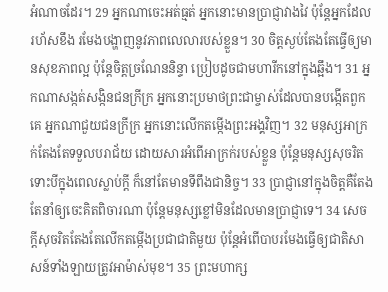អំណាចដែរ។ 29 អ្នកណាចេះអត់ធ្មត់ អ្នកនោះមានប្រាជ្ញាវាងវៃ ប៉ុន្តែអ្នកដែលរហ័សខឹង រមែងបង្ហាញនូវភាពលេលារបស់ខ្លួន។ 30 ចិត្តស្ងប់តែងតែធ្វើឲ្យមានសុខភាពល្អ ប៉ុន្តែចិត្តច្រណែននិន្ទា ប្រៀបដូចជាមហារីកនៅក្នុងឆ្អឹង។ 31 អ្នកណាសង្កត់សង្កិនជនក្រីក្រ អ្នកនោះប្រមាថព្រះជាម្ចាស់ដែលបានបង្កើតពួកគេ អ្នកណាជួយជនក្រីក្រ អ្នកនោះលើកតម្កើងព្រះអង្គវិញ។ 32 មនុស្សអាក្រក់តែងតែទទួលបរាជ័យ ដោយសារអំពើអាក្រក់របស់ខ្លួន ប៉ុន្តែមនុស្សសុចរិត ទោះបីក្នុងពេលស្លាប់ក្ដី ក៏នៅតែមានទីពឹងជានិច្ច។ 33 ប្រាជ្ញានៅក្នុងចិត្តគឺតែងតែនាំឲ្យចេះគិតពិចារណា ប៉ុន្តែមនុស្សខ្លៅមិនដែលមានប្រាជ្ញាទេ។ 34 សេចក្ដីសុចរិតតែងតែលើកតម្កើងប្រជាជាតិមួយ ប៉ុន្តែអំពើបាបរមែងធ្វើឲ្យជាតិសាសន៍ទាំងឡាយត្រូវអាម៉ាស់មុខ។ 35 ព្រះមហាក្ស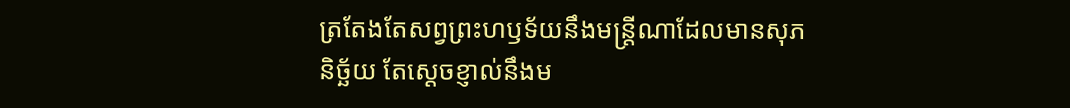ត្រតែងតែសព្វព្រះហឫទ័យនឹងមន្ត្រីណាដែលមានសុភនិច្ឆ័យ តែស្តេចខ្ញាល់នឹងម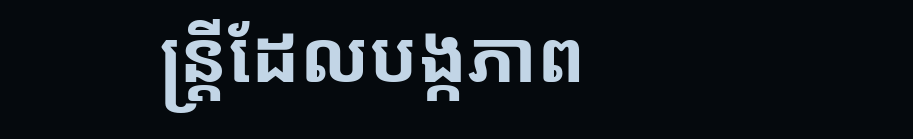ន្ត្រីដែលបង្កភាព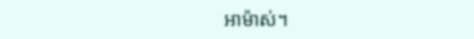អាម៉ាស់។